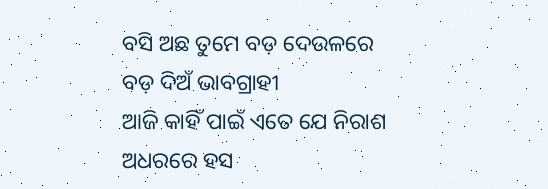ବସି ଅଛ ତୁମେ ବଡ଼ ଦେଉଳରେ
ବଡ଼ ଦିଅଁ ଭାବଗ୍ରାହୀ
ଆଜି କାହିଁ ପାଇଁ ଏତେ ଯେ ନିରାଶ
ଅଧରରେ ହସ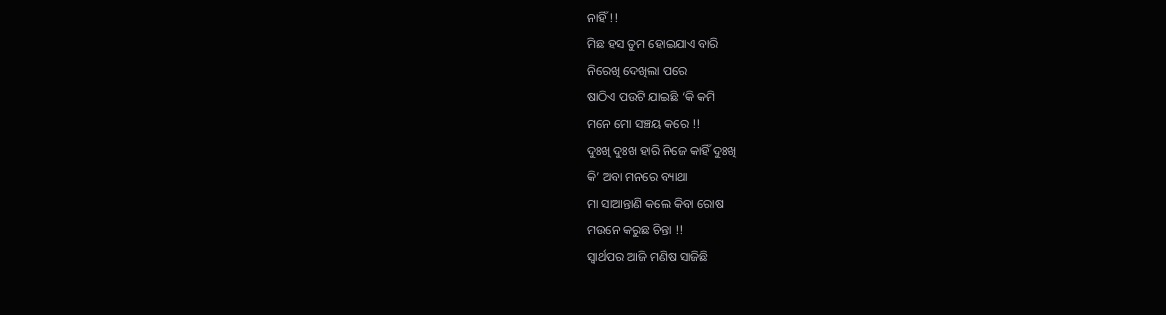ନାହିଁ !!
ମିଛ ହସ ତୁମ ହୋଇଯାଏ ବାରି
ନିରେଖି ଦେଖିଲା ପରେ
ଷାଠିଏ ପଉଟି ଯାଇଛି ‘କି କମି
ମନେ ମୋ ସଞ୍ଚୟ କରେ !!
ଦୁଃଖି ଦୁଃଖ ହାରି ନିଜେ କାହିଁ ଦୁଃଖି
କି’ ଅବା ମନରେ ବ୍ୟାଥା
ମା ସାଆନ୍ତାଣି କଲେ କିବା ରୋଷ
ମଉନେ କରୁଛ ଚିନ୍ତା !!
ସ୍ୱାର୍ଥପର ଆଜି ମଣିଷ ସାଜିଛି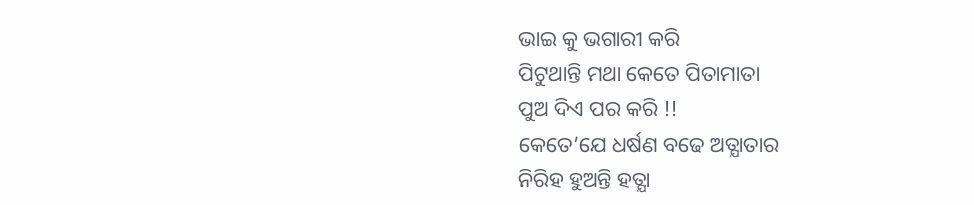ଭାଇ କୁ ଭଗାରୀ କରି
ପିଟୁଥାନ୍ତି ମଥା କେତେ ପିତାମାତା
ପୁଅ ଦିଏ ପର କରି !!
କେତେ’ଯେ ଧର୍ଷଣ ବଢେ ଅତ୍ଯାତାର
ନିରିହ ହୁଅନ୍ତି ହତ୍ଯା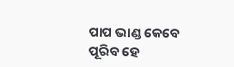ପାପ ଭାଣ୍ଡ କେବେ ପୂରିବ ହେ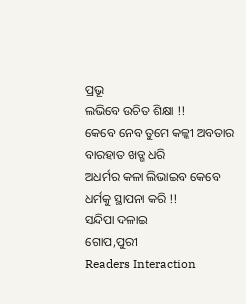ପ୍ରଭୂ
ଲଭିବେ ଉଚିତ ଶିକ୍ଷା !!
କେବେ ନେବ ତୁମେ କଳ୍କୀ ଅବତାର
ବାରହାତ ଖଡ୍ଗ ଧରି
ଅଧର୍ମର କଳା ଲିଭାଇବ କେବେ
ଧର୍ମକୁ ସ୍ଥାପନା କରି !!
ସନ୍ଦିପା ଦଳାଇ
ଗୋପ,ପୁରୀ
Readers Interaction